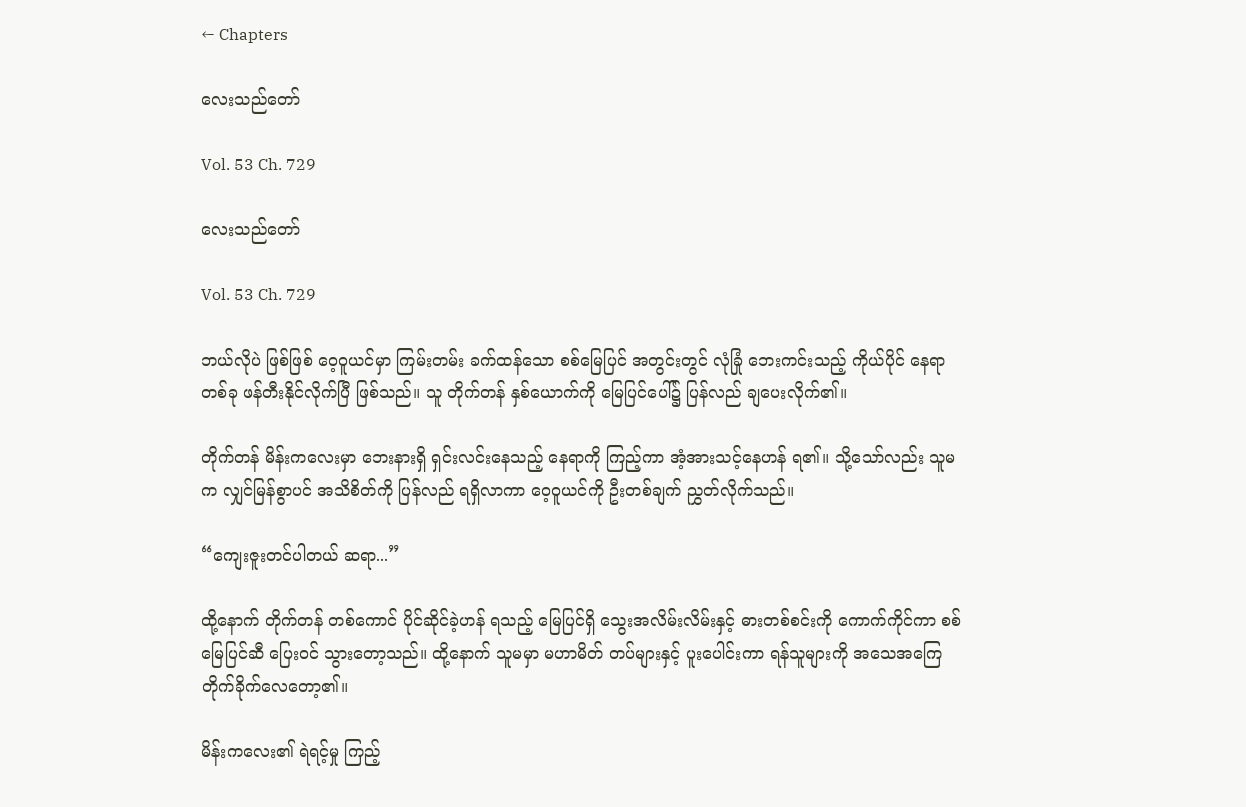← Chapters

လေးသည်တော်

Vol. 53 Ch. 729

လေးသည်တော်

Vol. 53 Ch. 729

ဘယ်လိုပဲ ဖြစ်ဖြစ် ဝေ့ဝူယင်မှာ ကြမ်းတမ်း ခက်ထန်သော စစ်မြေပြင် အတွင်းတွင် လုံခြုံ ဘေးကင်းသည့် ကိုယ်ပိုင် နေရာတစ်ခု ဖန်တီးနိုင်လိုက်ပြီ ဖြစ်သည်။ သူ တိုက်တန် နှစ်ယောက်ကို မြေပြင်ပေါ်၌ ပြန်လည် ချပေးလိုက်၏။

တိုက်တန် မိန်းကလေးမှာ ဘေးနားရှိ ရှင်းလင်းနေသည့် နေရာကို ကြည့်ကာ အံ့အားသင့်နေဟန် ရ၏။ သို့သော်လည်း သူမက လျှင်မြန်စွာပင် အသိစိတ်ကို ပြန်လည် ရရှိလာကာ ဝေ့ဝူယင်ကို ဦးတစ်ချက် ညွှတ်လိုက်သည်။

“ကျေးဇူးတင်ပါတယ် ဆရာ...”

ထို့နောက် တိုက်တန် တစ်ကောင် ပိုင်ဆိုင်ခဲ့ဟန် ရသည့် မြေပြင်ရှိ သွေးအလိမ်းလိမ်းနှင့် ဓားတစ်စင်းကို ကောက်ကိုင်ကာ စစ်မြေပြင်ဆီ ပြေးဝင် သွားတော့သည်။ ထို့နောက် သူမမှာ မဟာမိတ် တပ်များနှင့် ပူးပေါင်းကာ ရန်သူများကို အသေအကြေ တိုက်ခိုက်လေတော့၏။

မိန်းကလေး၏ ရဲရင့်မှု ကြည့်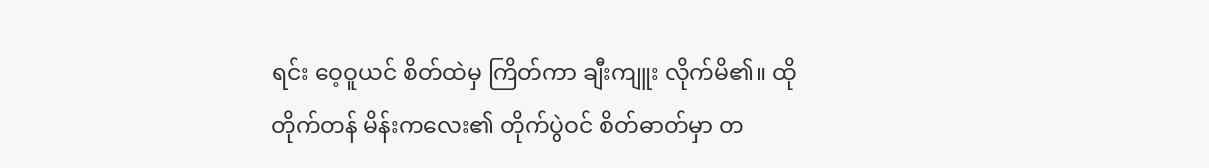ရင်း ဝေ့ဝူယင် စိတ်ထဲမှ ကြိတ်ကာ ချီးကျူး လိုက်မိ၏။ ထိုတိုက်တန် မိန်းကလေး၏ တိုက်ပွဲဝင် စိတ်ဓာတ်မှာ တ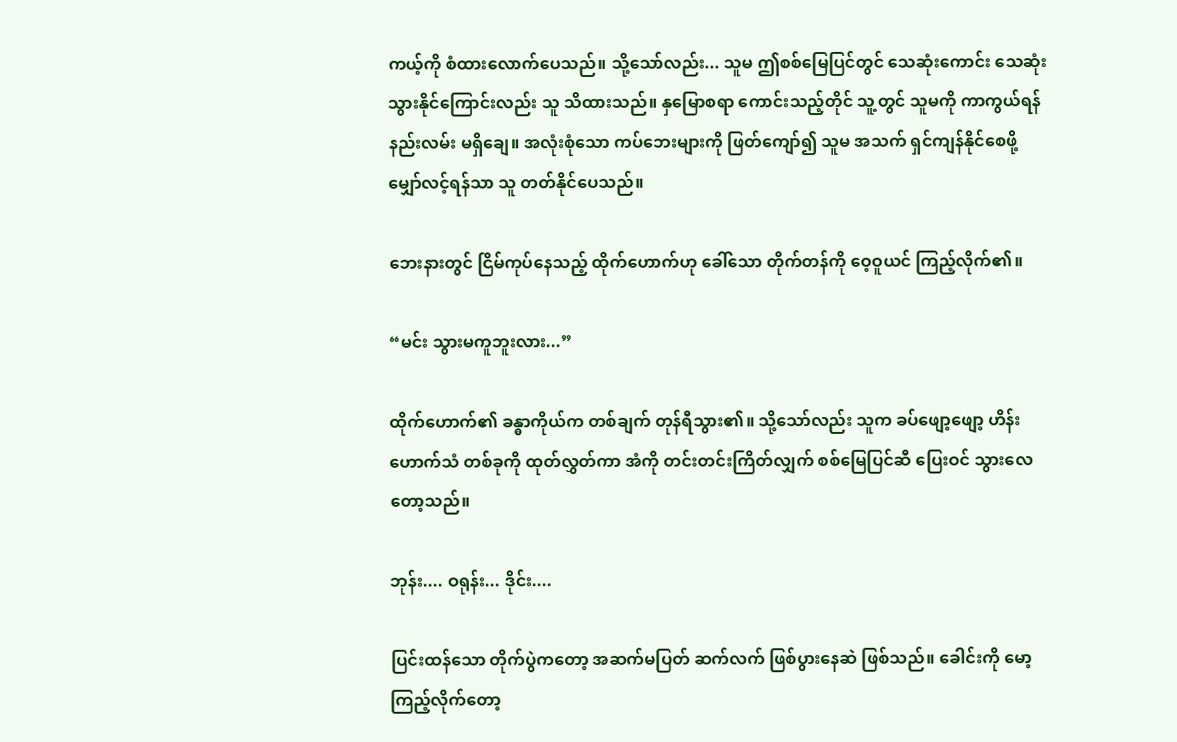ကယ့်ကို စံထားလောက်ပေသည်။ သို့သော်လည်း... သူမ ဤစစ်မြေပြင်တွင် သေဆုံးကောင်း သေဆုံး သွားနိုင်ကြောင်းလည်း သူ သိထားသည်။ နှမြောစရာ ကောင်းသည့်တိုင် သူ့တွင် သူမကို ကာကွယ်ရန် နည်းလမ်း မရှိချေ။ အလုံးစုံသော ကပ်ဘေးများကို ဖြတ်ကျော်၍ သူမ အသက် ရှင်ကျန်နိုင်စေဖို့ မျှော်လင့်ရန်သာ သူ တတ်နိုင်ပေသည်။

ဘေးနားတွင် ငြိမ်ကုပ်နေသည့် ထိုက်ဟောက်ဟု ခေါ်သော တိုက်တန်ကို ဝေ့ဝူယင် ကြည့်လိုက်၏။

“မင်း သွားမကူဘူးလား...”

ထိုက်ဟောက်၏ ခန္ဓာကိုယ်က တစ်ချက် တုန်ရီသွား၏။ သို့သော်လည်း သူက ခပ်ဖျော့ဖျော့ ဟိန်းဟောက်သံ တစ်ခုကို ထုတ်လွှတ်ကာ အံကို တင်းတင်းကြိတ်လျှက် စစ်မြေပြင်ဆီ ပြေးဝင် သွားလေတော့သည်။

ဘုန်း.... ဝရုန်း... ဒိုင်း....

ပြင်းထန်သော တိုက်ပွဲကတော့ အဆက်မပြတ် ဆက်လက် ဖြစ်ပွားနေဆဲ ဖြစ်သည်။ ခေါင်းကို မော့ကြည့်လိုက်တော့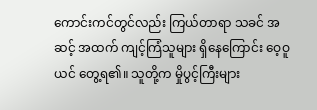ကောင်းကင်တွင်လည်း ကြယ်တာရာ သခင် အဆင့် အထက် ကျင့်ကြံသူများ ရှိနေကြောင်း ဝေ့ဝူယင် တွေ့ရ၏။ သူတို့က မှိုပွင့်ကြီးများ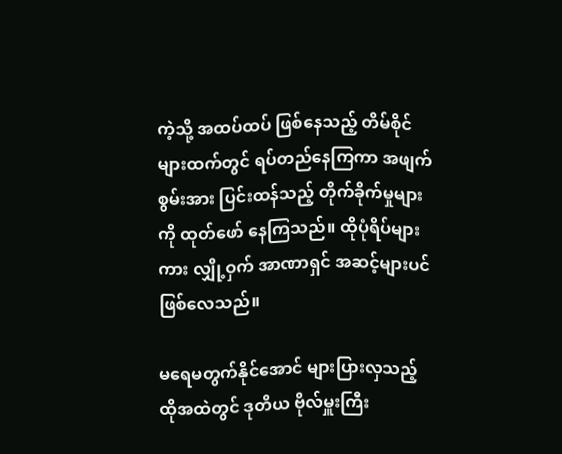ကဲ့သို့ အထပ်ထပ် ဖြစ်နေသည့် တိမ်စိုင်များထက်တွင် ရပ်တည်နေကြကာ အဖျက်စွမ်းအား ပြင်းထန်သည့် တိုက်ခိုက်မှုများကို ထုတ်ဖော် နေကြသည်။ ထိုပုံရိပ်များကား လျှို့ဝှက် အာဏာရှင် အဆင့်များပင် ဖြစ်လေသည်။

မရေမတွက်နိုင်အောင် များပြားလှသည့် ထိုအထဲတွင် ဒုတိယ ဗိုလ်မှူးကြီး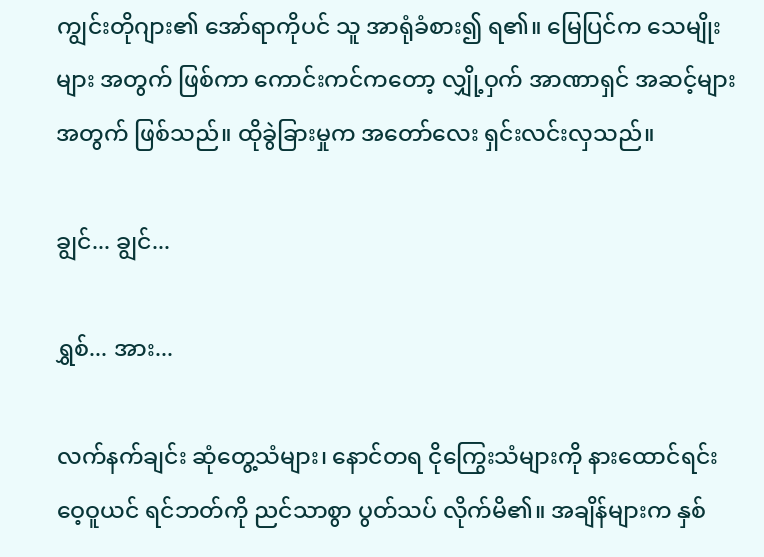ကျွင်းတိုဂျား၏ အော်ရာကိုပင် သူ အာရုံခံစား၍ ရ၏။ မြေပြင်က သေမျိုးများ အတွက် ဖြစ်ကာ ကောင်းကင်ကတော့ လျှို့ဝှက် အာဏာရှင် အဆင့်များ အတွက် ဖြစ်သည်။ ထိုခွဲခြားမှုက အတော်လေး ရှင်းလင်းလှသည်။

ချွင်... ချွင်...

ရွှစ်... အား...

လက်နက်ချင်း ဆုံတွေ့သံများ၊ နောင်တရ ငိုကြွေးသံများကို နားထောင်ရင်း ဝေ့ဝူယင် ရင်ဘတ်ကို ညင်သာစွာ ပွတ်သပ် လိုက်မိ၏။ အချိန်များက နှစ်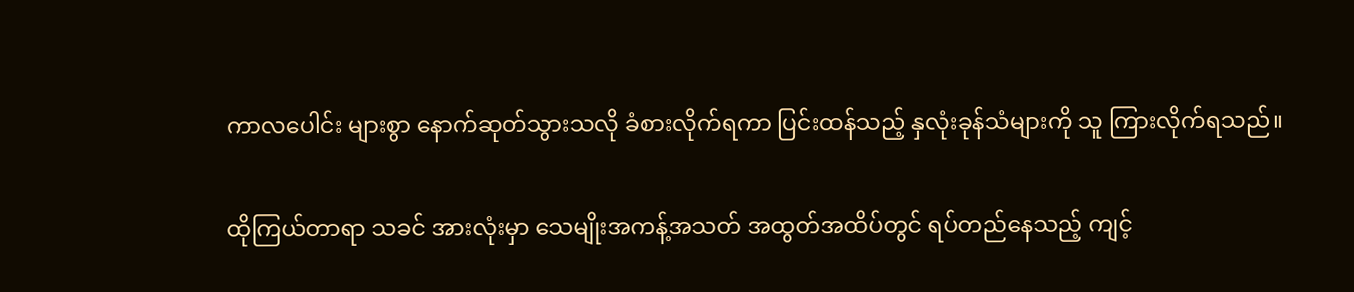ကာလပေါင်း များစွာ နောက်ဆုတ်သွားသလို ခံစားလိုက်ရကာ ပြင်းထန်သည့် နှလုံးခုန်သံများကို သူ ကြားလိုက်ရသည်။

ထိုကြယ်တာရာ သခင် အားလုံးမှာ သေမျိုးအကန့်အသတ် အထွတ်အထိပ်တွင် ရပ်တည်နေသည့် ကျင့်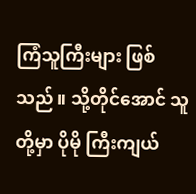ကြံသူကြီးများ ဖြစ်သည်။ သို့တိုင်အောင် သူတို့မှာ ပိုမို ကြီးကျယ်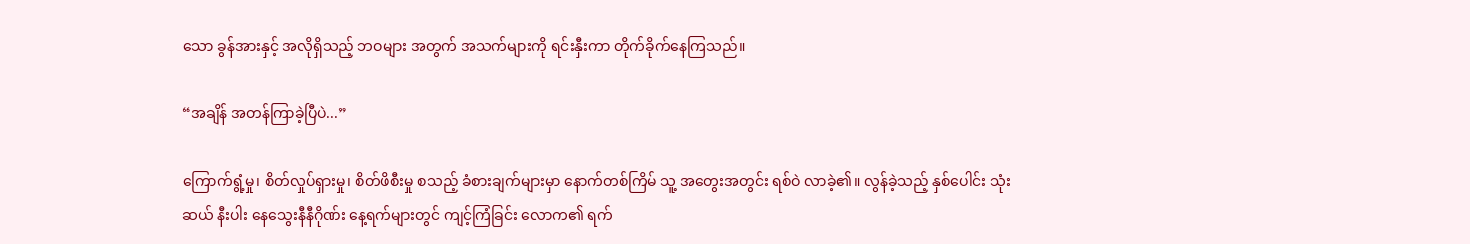သော ခွန်အားနှင့် အလိုရှိသည့် ဘဝများ အတွက် အသက်များကို ရင်းနှီးကာ တိုက်ခိုက်နေကြသည်။

“အချိန် အတန်ကြာခဲ့ပြီပဲ...”

ကြောက်ရွံ့မှု၊ စိတ်လှုပ်ရှားမှု၊ စိတ်ဖိစီးမှု စသည့် ခံစားချက်များမှာ နောက်တစ်ကြိမ် သူ့ အတွေးအတွင်း ရစ်ဝဲ လာခဲ့၏။ လွန်ခဲ့သည့် နှစ်ပေါင်း သုံးဆယ် နီးပါး နေသွေးနီနီဂိုဏ်း နေ့ရက်များတွင် ကျင့်ကြံခြင်း လောက၏ ရက်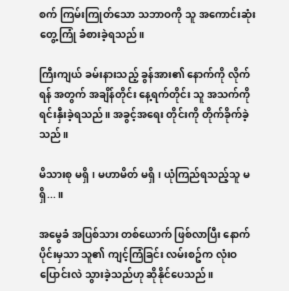စက် ကြမ်းကြုတ်သော သဘာဝကို သူ အကောင်းဆုံး တွေ့ကြုံ ခံစားခဲ့ရသည်။

ကြီးကျယ် ခမ်းနားသည့် ခွန်အား၏ နောက်ကို လိုက်ရန် အတွက် အချိန်တိုင်း နေ့ရက်တိုင်း သူ အသက်ကို ရင်းနှီးခဲ့ရသည်။ အခွင့်အရေး တိုင်းကို တိုက်ခိုက်ခဲ့သည်။

မိသားစု မရှိ၊ မဟာမိတ် မရှိ၊ ယုံကြည်ရသည့်သူ မရှိ...။

အမွေခံ အပြစ်သား တစ်ယောက် ဖြစ်လာပြီး နောက်ပိုင်းမှသာ သူ၏ ကျင့်ကြံခြင်း လမ်းစဥ်က လုံးဝ ပြောင်းလဲ သွားခဲ့သည်ဟု ဆိုနိုင်ပေသည်။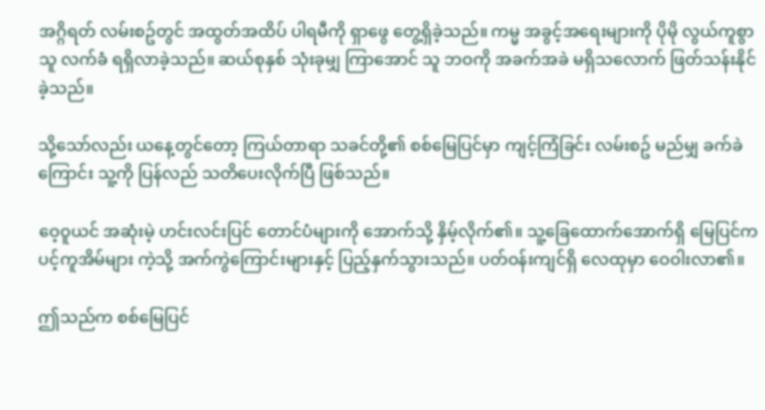အဂ္ဂိရတ် လမ်းစဥ်တွင် အထွတ်အထိပ် ပါရမီကို ရှာဖွေ တွေ့ရှိခဲ့သည်။ ကမ္မ အခွင့်အရေးများကို ပိုမို လွယ်ကူစွာ သူ လက်ခံ ရရှိလာခဲ့သည်။ ဆယ်စုနှစ် သုံးခုမျှ ကြာအောင် သူ ဘဝကို အခက်အခဲ မရှိသလောက် ဖြတ်သန်းနိုင်ခဲ့သည်။

သို့သော်လည်း ယနေ့တွင်တော့ ကြယ်တာရာ သခင်တို့၏ စစ်မြေပြင်မှာ ကျင့်ကြံခြင်း လမ်းစဥ် မည်မျှ ခက်ခဲကြောင်း သူ့ကို ပြန်လည် သတိပေးလိုက်ပြီ ဖြစ်သည်။

ဝေ့ဝူယင် အဆုံးမဲ့ ဟင်းလင်းပြင် တောင်ပံများကို အောက်သို့ နှိမ့်လိုက်၏။ သူ့ခြေထောက်အောက်ရှိ မြေပြင်က ပင့်ကူအိမ်များ ကဲ့သို့ အက်ကွဲကြောင်းများနှင့် ပြည့်နှက်သွားသည်။ ပတ်ဝန်းကျင်ရှိ လေထုမှာ ဝေဝါးလာ၏။

ဤသည်က စစ်မြေပြင်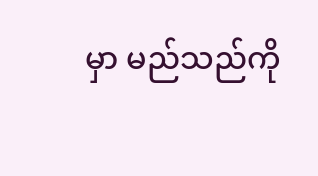မှာ မည်သည်ကို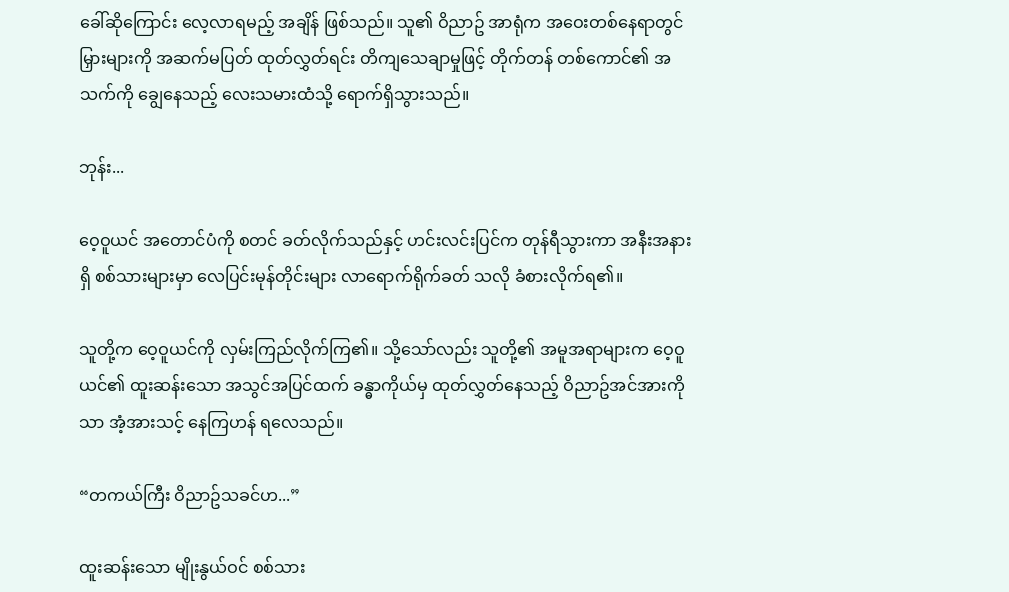ခေါ်ဆိုကြောင်း လေ့လာရမည့် အချိန် ဖြစ်သည်။ သူ၏ ဝိညာဥ် အာရုံက အဝေးတစ်နေရာတွင် မြှားများကို အဆက်မပြတ် ထုတ်လွှတ်ရင်း တိကျသေချာမှုဖြင့် တိုက်တန် တစ်ကောင်၏ အသက်ကို ချွေနေသည့် လေးသမားထံသို့ ရောက်ရှိသွားသည်။

ဘုန်း...

ဝေ့ဝူယင် အတောင်ပံကို စတင် ခတ်လိုက်သည်နှင့် ဟင်းလင်းပြင်က တုန်ရီသွားကာ အနီးအနားရှိ စစ်သားများမှာ လေပြင်းမုန်တိုင်းများ လာရောက်ရိုက်ခတ် သလို ခံစားလိုက်ရ၏။

သူတို့က ဝေ့ဝူယင်ကို လှမ်းကြည်လိုက်ကြ၏။ သို့သော်လည်း သူတို့၏ အမူအရာများက ဝေ့ဝူယင်၏ ထူးဆန်းသော အသွင်အပြင်ထက် ခန္ဓာကိုယ်မှ ထုတ်လွှတ်နေသည့် ဝိညာဥ်အင်အားကိုသာ အံ့အားသင့် နေကြဟန် ရလေသည်။

“တကယ်ကြီး ဝိညာဥ်သခင်ဟ...”

ထူးဆန်းသော မျိုးနွယ်ဝင် စစ်သား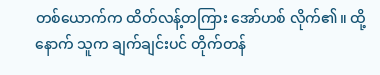တစ်ယောက်က ထိတ်လန့်တကြား အော်ဟစ် လိုက်၏။ ထို့နောက် သူက ချက်ချင်းပင် တိုက်တန်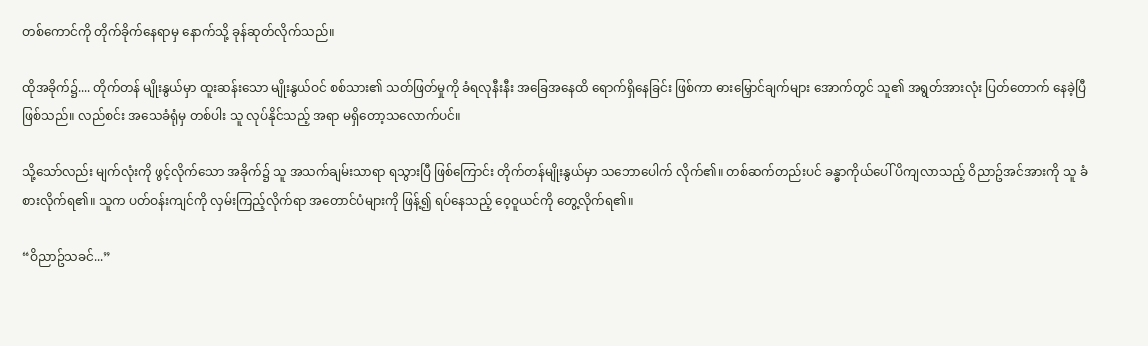တစ်ကောင်ကို တိုက်ခိုက်နေရာမှ နောက်သို့ ခုန်ဆုတ်လိုက်သည်။

ထိုအခိုက်၌.... တိုက်တန် မျိုးနွယ်မှာ ထူးဆန်းသော မျိုးနွယ်ဝင် စစ်သား၏ သတ်ဖြတ်မှုကို ခံရလုနီးနီး အခြေအနေထိ ရောက်ရှိနေခြင်း ဖြစ်ကာ ဓားမြှောင်ချက်များ အောက်တွင် သူ၏ အရွတ်အားလုံး ပြတ်တောက် နေခဲ့ပြီ ဖြစ်သည်။ လည်စင်း အသေခံရုံမှ တစ်ပါး သူ လုပ်နိုင်သည့် အရာ မရှိတော့သလောက်ပင်။

သို့သော်လည်း မျက်လုံးကို ဖွင့်လိုက်သော အခိုက်၌ သူ အသက်ချမ်းသာရာ ရသွားပြီ ဖြစ်ကြောင်း တိုက်တန်မျိုးနွယ်မှာ သဘောပေါက် လိုက်၏။ တစ်ဆက်တည်းပင် ခန္ဓာကိုယ်ပေါ် ပိကျလာသည့် ဝိညာဥ်အင်အားကို သူ ခံစားလိုက်ရ၏။ သူက ပတ်ဝန်းကျင်ကို လှမ်းကြည့်လိုက်ရာ အတောင်ပံများကို ဖြန့်၍ ရပ်နေသည့် ဝေ့ဝူယင်ကို တွေ့လိုက်ရ၏။

“ဝိညာဥ်သခင်...”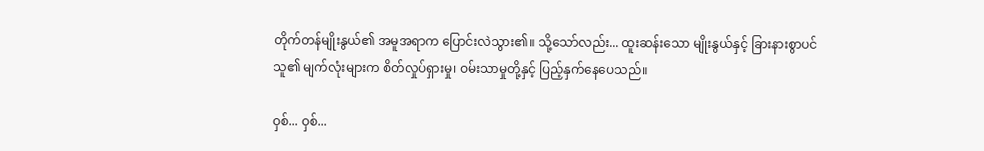တိုက်တန်မျိုးနွယ်၏ အမူအရာက ပြောင်းလဲသွား၏။ သို့သော်လည်း... ထူးဆန်းသော မျိုးနွယ်နှင့် ခြားနားစွာပင် သူ၏ မျက်လုံးများက စိတ်လှုပ်ရှားမှု၊ ဝမ်းသာမှုတို့နှင့် ပြည့်နှက်နေပေသည်။

ဝှစ်... ဝှစ်...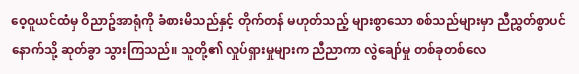ဝေ့ဝူယင်ထံမှ ဝိညာဥ်အာရုံကို ခံစားမိသည်နှင့် တိုက်တန် မဟုတ်သည့် များစွာသော စစ်သည်များမှာ ညီညွှတ်စွာပင် နောက်သို့ ဆုတ်ခွာ သွားကြသည်။ သူတို့၏ လှုပ်ရှားမှုများက ညီညာကာ လွဲချော်မှု တစ်ခုတစ်လေ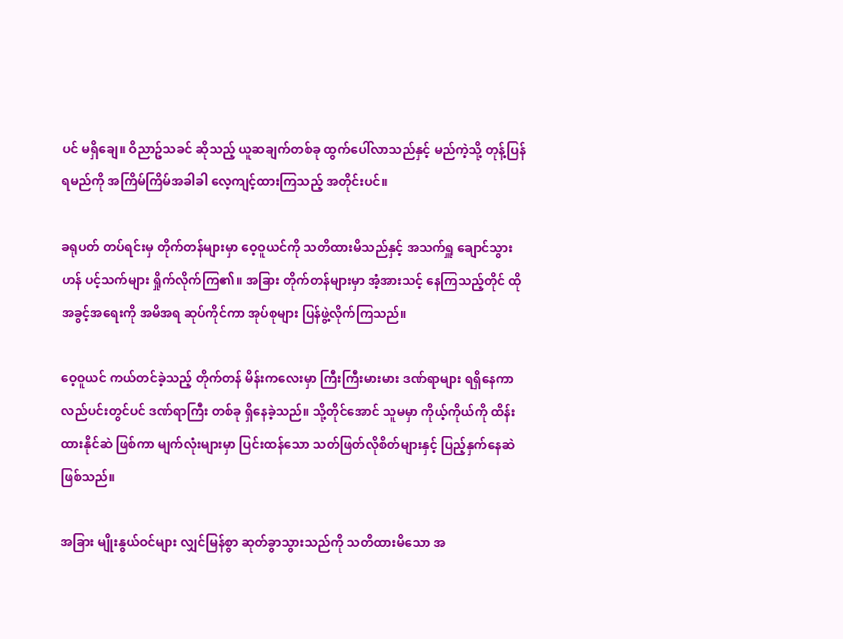ပင် မရှိချေ။ ဝိညာဥ်သခင် ဆိုသည့် ယူဆချက်တစ်ခု ထွက်ပေါ်လာသည်နှင့် မည်ကဲ့သို့ တုန့်ပြန်ရမည်ကို အကြိမ်ကြိမ်အခါခါ လေ့ကျင့်ထားကြသည့် အတိုင်းပင်။

ခရုပတ် တပ်ရင်းမှ တိုက်တန်များမှာ ဝေ့ဝူယင်ကို သတိထားမိသည်နှင့် အသက်ရှူ ချောင်သွားဟန် ပင့်သက်များ ရှိုက်လိုက်ကြ၏။ အခြား တိုက်တန်များမှာ အံ့အားသင့် နေကြသည့်တိုင် ထိုအခွင့်အရေးကို အမိအရ ဆုပ်ကိုင်ကာ အုပ်စုများ ပြန်ဖွဲ့လိုက်ကြသည်။

ဝေ့ဝူယင် ကယ်တင်ခဲ့သည့် တိုက်တန် မိန်းကလေးမှာ ကြီးကြီးမားမား ဒဏ်ရာများ ရရှိနေကာ လည်ပင်းတွင်ပင် ဒဏ်ရာကြီး တစ်ခု ရှိနေခဲ့သည်။ သို့တိုင်အောင် သူမမှာ ကိုယ့်ကိုယ်ကို ထိန်းထားနိုင်ဆဲ ဖြစ်ကာ မျက်လုံးများမှာ ပြင်းထန်သော သတ်ဖြတ်လိုစိတ်များနှင့် ပြည့်နှက်နေဆဲ ဖြစ်သည်။

အခြား မျိုးနွယ်ဝင်များ လျှင်မြန်စွာ ဆုတ်ခွာသွားသည်ကို သတိထားမိသော အ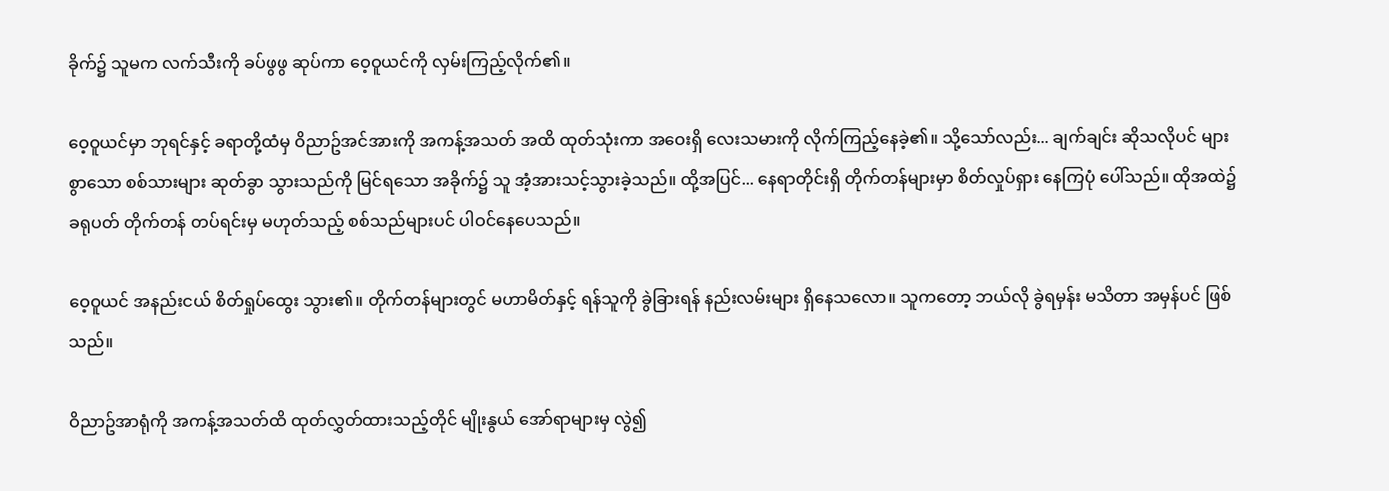ခိုက်၌ သူမက လက်သီးကို ခပ်ဖွဖွ ဆုပ်ကာ ဝေ့ဝူယင်ကို လှမ်းကြည့်လိုက်၏။

ဝေ့ဝူယင်မှာ ဘုရင်နှင့် ခရာတို့ထံမှ ဝိညာဥ်အင်အားကို အကန့်အသတ် အထိ ထုတ်သုံးကာ အဝေးရှိ လေးသမားကို လိုက်ကြည့်နေခဲ့၏။ သို့သော်လည်း... ချက်ချင်း ဆိုသလိုပင် များစွာသော စစ်သားများ ဆုတ်ခွာ သွားသည်ကို မြင်ရသော အခိုက်၌ သူ အံ့အားသင့်သွားခဲ့သည်။ ထို့အပြင်... နေရာတိုင်းရှိ တိုက်တန်များမှာ စိတ်လှုပ်ရှား နေကြပုံ ပေါ်သည်။ ထိုအထဲ၌ ခရုပတ် တိုက်တန် တပ်ရင်းမှ မဟုတ်သည့် စစ်သည်များပင် ပါဝင်နေပေသည်။

ဝေ့ဝူယင် အနည်းငယ် စိတ်ရှုပ်ထွေး သွား၏။ တိုက်တန်များတွင် မဟာမိတ်နှင့် ရန်သူကို ခွဲခြားရန် နည်းလမ်းများ ရှိနေသလော။ သူကတော့ ဘယ်လို ခွဲရမှန်း မသိတာ အမှန်ပင် ဖြစ်သည်။

ဝိညာဥ်အာရုံကို အကန့်အသတ်ထိ ထုတ်လွှတ်ထားသည့်တိုင် မျိုးနွယ် အော်ရာများမှ လွဲ၍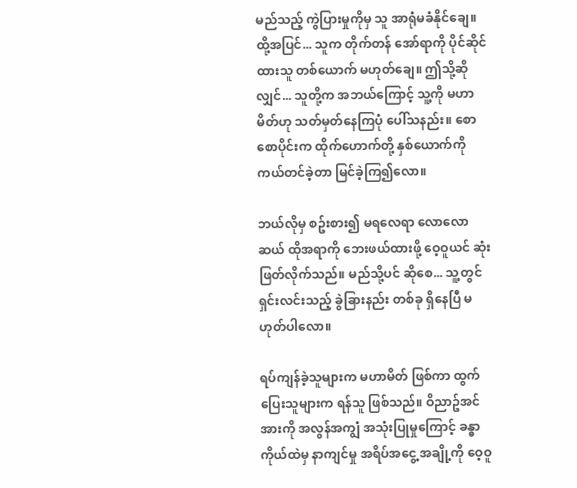မည်သည့် ကွဲပြားမှုကိုမှ သူ အာရုံမခံနိုင်ချေ။ ထို့အပြင်... သူက တိုက်တန် အော်ရာကို ပိုင်ဆိုင်ထားသူ တစ်ယောက် မဟုတ်ချေ။ ဤသို့ဆိုလျှင်... သူတို့က အဘယ်ကြောင့် သူ့ကို မဟာမိတ်ဟု သတ်မှတ်နေကြပုံ ပေါ်သနည်း။ စောစောပိုင်းက ထိုက်ဟောက်တို့ နှစ်ယောက်ကို ကယ်တင်ခဲ့တာ မြင်ခဲ့ကြ၍လော။

ဘယ်လိုမှ စဥ်းစား၍ မရလေရာ လောလောဆယ် ထိုအရာကို ဘေးဖယ်ထားဖို့ ဝေ့ဝူယင် ဆုံးဖြတ်လိုက်သည်။ မည်သို့ပင် ဆိုစေ... သူ့တွင် ရှင်းလင်းသည့် ခွဲခြားနည်း တစ်ခု ရှိနေပြီ မဟုတ်ပါလော။

ရပ်ကျန်ခဲ့သူများက မဟာမိတ် ဖြစ်ကာ ထွက်ပြေးသူများက ရန်သူ ဖြစ်သည်။ ဝိညာဥ်အင်အားကို အလွန်အကျွံ အသုံးပြုမှုကြောင့် ခန္ဓာကိုယ်ထဲမှ နာကျင်မှု အရိပ်အငွေ့ အချို့ကို ဝေ့ဝူ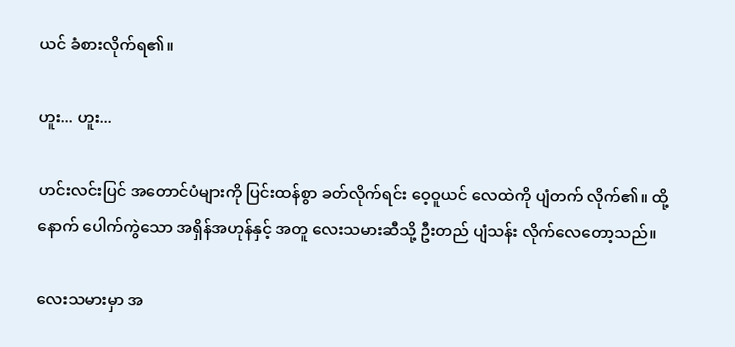ယင် ခံစားလိုက်ရ၏။

ဟူး... ဟူး...

ဟင်းလင်းပြင် အတောင်ပံများကို ပြင်းထန်စွာ ခတ်လိုက်ရင်း ဝေ့ဝူယင် လေထဲကို ပျံတက် လိုက်၏။ ထို့နောက် ပေါက်ကွဲသော အရှိန်အဟုန်နှင့် အတူ လေးသမားဆီသို့ ဦးတည် ပျံသန်း လိုက်လေတော့သည်။

လေးသမားမှာ အ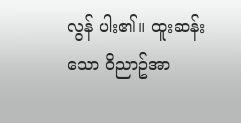လွန် ပါး၏။ ထူးဆန်းသော ဝိညာဥ်အာ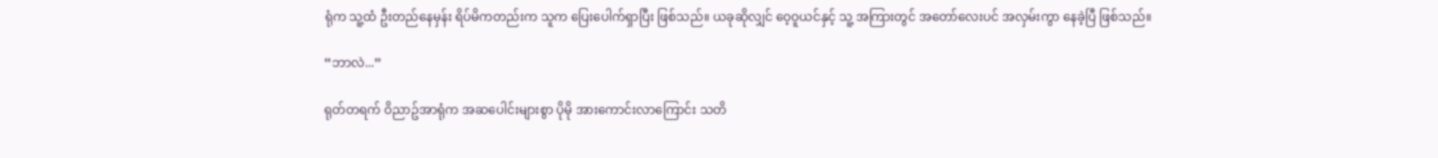ရုံက သူ့ထံ ဦးတည်နေမှန်း ရိပ်မိကတည်းက သူက ပြေးပေါက်ရှာပြီး ဖြစ်သည်။ ယခုဆိုလျှင် ဝေ့ဝူယင်နှင့် သူ့ အကြားတွင် အတော်လေးပင် အလှမ်းကွာ နေခဲ့ပြီ ဖြစ်သည်။

“ဘာလဲ...”

ရုတ်တရက် ဝိညာဥ်အာရုံက အဆပေါင်းများစွာ ပိုမို အားကောင်းလာကြောင်း သတိ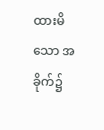ထားမိသော အခိုက်၌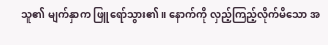သူ၏ မျက်နှာက ဖြူရော်သွား၏။ နောက်ကို လှည့်ကြည့်လိုက်မိသော အ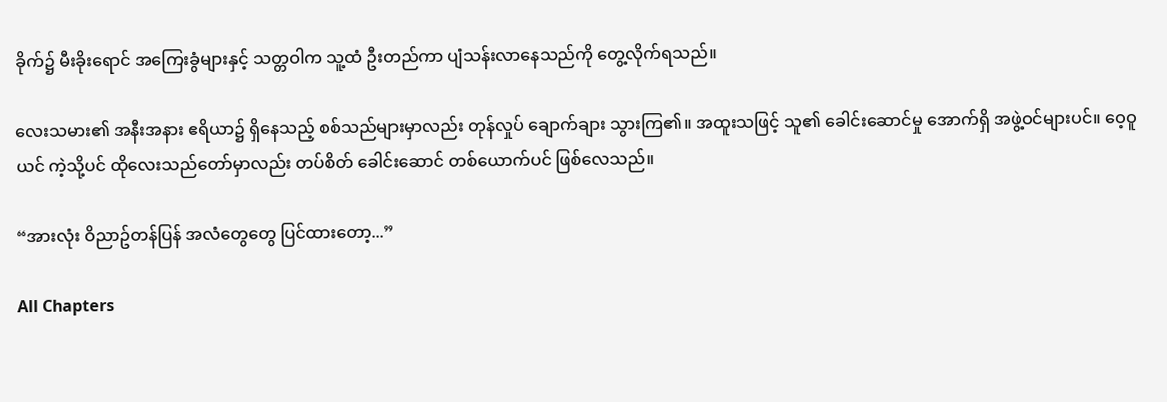ခိုက်၌ မီးခိုးရောင် အကြေးခွံများနှင့် သတ္တဝါက သူ့ထံ ဦးတည်ကာ ပျံသန်းလာနေသည်ကို တွေ့လိုက်ရသည်။

လေးသမား၏ အနီးအနား ဧရိယာ၌ ရှိနေသည့် စစ်သည်များမှာလည်း တုန်လှုပ် ချောက်ချား သွားကြ၏။ အထူးသဖြင့် သူ၏ ခေါင်းဆောင်မှု အောက်ရှိ အဖွဲ့ဝင်များပင်။ ဝေ့ဝူယင် ကဲ့သို့ပင် ထိုလေးသည်တော်မှာလည်း တပ်စိတ် ခေါင်းဆောင် တစ်ယောက်ပင် ဖြစ်လေသည်။

“အားလုံး ဝိညာဥ်တန်ပြန် အလံတွေတွေ ပြင်ထားတော့...”

All Chapters